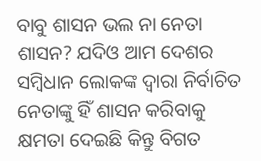ବାବୁ ଶାସନ ଭଲ ନା ନେତା ଶାସନ? ଯଦିଓ ଆମ ଦେଶର ସମ୍ବିଧାନ ଲୋକଙ୍କ ଦ୍ୱାରା ନିର୍ବାଚିତ ନେତାଙ୍କୁ ହିଁ ଶାସନ କରିବାକୁ କ୍ଷମତା ଦେଇଛି କିନ୍ତୁ ବିଗତ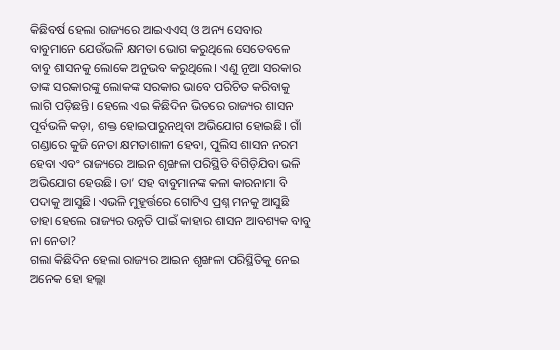କିଛିବର୍ଷ ହେଲା ରାଜ୍ୟରେ ଆଇଏଏସ୍ ଓ ଅନ୍ୟ ସେବାର ବାବୁମାନେ ଯେଉଁଭଳି କ୍ଷମତା ଭୋଗ କରୁଥିଲେ ସେତେବଳେ ବାବୁ ଶାସନକୁ ଲୋକେ ଅନୁଭବ କରୁଥିଲେ। ଏଣୁ ନୂଆ ସରକାର ତାଙ୍କ ସରକାରଙ୍କୁ ଲୋକଙ୍କ ସରକାର ଭାବେ ପରିଚିତ କରିବାକୁ ଲାଗି ପଡ଼ିଛନ୍ତି। ହେଲେ ଏଇ କିଛିଦିନ ଭିତରେ ରାଜ୍ୟର ଶାସନ ପୂର୍ବଭଳି କଡ଼ା, ଶକ୍ତ ହୋଇପାରୁନଥିବା ଅଭିଯୋଗ ହୋଇଛି। ଗାଁ ଗଣ୍ଡାରେ କୁଜି ନେତା କ୍ଷମତାଶାଳୀ ହେବା, ପୁଲିସ ଶାସନ ନରମ ହେବା ଏବଂ ରାଜ୍ୟରେ ଆଇନ ଶୃଙ୍ଖଳା ପରିସ୍ଥିତି ବିଗିଡ଼ିଯିବା ଭଳି ଅଭିଯୋଗ ହେଉଛି। ତା’ ସହ ବାବୁମାନଙ୍କ କଳା କାରନାମା ବି ପଦାକୁ ଆସୁଛି। ଏଭଳି ମୁହୂର୍ତ୍ତରେ ଗୋଟିଏ ପ୍ରଶ୍ନ ମନକୁ ଆସୁଛି ତାହା ହେଲେ ରାଜ୍ୟର ଉନ୍ନତି ପାଇଁ କାହାର ଶାସନ ଆବଶ୍ୟକ ବାବୁ ନା ନେତା?
ଗଲା କିଛିଦିନ ହେଲା ରାଜ୍ୟର ଆଇନ ଶୃଙ୍ଖଳା ପରିସ୍ଥିତିକୁ ନେଇ ଅନେକ ହୋ ହଲ୍ଲା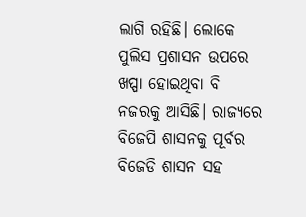ଲାଗି ରହିଛି। ଲୋକେ ପୁଲିସ ପ୍ରଶାସନ ଉପରେ ଖପ୍ପା ହୋଇଥିବା ବି ନଜରକୁ ଆସିଛି। ରାଜ୍ୟରେ ବିଜେପି ଶାସନକୁ ପୂର୍ବର ବିଜେଡି ଶାସନ ସହ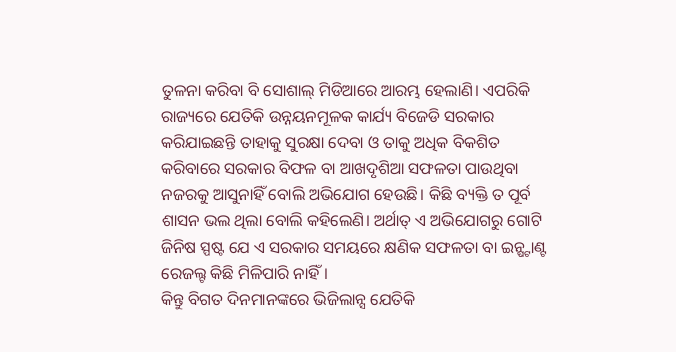ତୁଳନା କରିବା ବି ସୋଶାଲ୍ ମିଡିଆରେ ଆରମ୍ଭ ହେଲାଣି। ଏପରିକି ରାଜ୍ୟରେ ଯେତିକି ଉନ୍ନୟନମୂଳକ କାର୍ଯ୍ୟ ବିଜେଡି ସରକାର କରିଯାଇଛନ୍ତି ତାହାକୁ ସୁରକ୍ଷା ଦେବା ଓ ତାକୁ ଅଧିକ ବିକଶିତ କରିବାରେ ସରକାର ବିଫଳ ବା ଆଖଦୃଶିଆ ସଫଳତା ପାଉଥିବା ନଜରକୁ ଆସୁନାହିଁ ବୋଲି ଅଭିଯୋଗ ହେଉଛି। କିଛି ବ୍ୟକ୍ତି ତ ପୂର୍ବ ଶାସନ ଭଲ ଥିଲା ବୋଲି କହିଲେଣି। ଅର୍ଥାତ୍ ଏ ଅଭିଯୋଗରୁ ଗୋଟି ଜିନିଷ ସ୍ପଷ୍ଟ ଯେ ଏ ସରକାର ସମୟରେ କ୍ଷଣିକ ସଫଳତା ବା ଇନ୍ଷ୍ଟାଣ୍ଟ ରେଜଲ୍ଟ କିଛି ମିଳିପାରି ନାହିଁ।
କିନ୍ତୁ ବିଗତ ଦିନମାନଙ୍କରେ ଭିଜିଲାନ୍ସ ଯେତିକି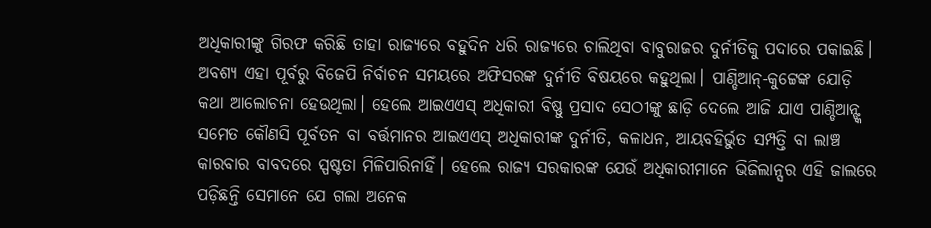ଅଧିକାରୀଙ୍କୁ ଗିରଫ କରିଛି ତାହା ରାଜ୍ୟରେ ବହୁଦିନ ଧରି ରାଜ୍ୟରେ ଚାଲିଥିବା ବାବୁରାଜର ଦୁର୍ନୀତିକୁ ପଦାରେ ପକାଇଛି। ଅବଶ୍ୟ ଏହା ପୂର୍ବରୁ ବିଜେପି ନିର୍ବାଚନ ସମୟରେ ଅଫିସରଙ୍କ ଦୁର୍ନୀତି ବିଷୟରେ କହୁଥିଲା। ପାଣ୍ଡିଆନ୍-କୁଟ୍ଟେଙ୍କ ଯୋଡ଼ି କଥା ଆଲୋଚନା ହେଉଥିଲା। ହେଲେ ଆଇଏଏସ୍ ଅଧିକାରୀ ବିଷ୍ଣୁ ପ୍ରସାଦ ସେଠୀଙ୍କୁ ଛାଡ଼ି ଦେଲେ ଆଜି ଯାଏ ପାଣ୍ଡିଆନ୍ଙ୍କ ସମେତ କୌଣସି ପୂର୍ବତନ ବା ବର୍ତ୍ତମାନର ଆଇଏଏସ୍ ଅଧିକାରୀଙ୍କ ଦୁର୍ନୀତି, କଳାଧନ, ଆୟବହିର୍ଭୁତ ସମ୍ପତ୍ତି ବା ଲାଞ୍ଚ କାରବାର ବାବଦରେ ସ୍ପଷ୍ଟତା ମିଳିପାରିନାହିଁ। ହେଲେ ରାଜ୍ୟ ସରକାରଙ୍କ ଯେଉଁ ଅଧିକାରୀମାନେ ଭିଜିଲାନ୍ସର ଏହି ଜାଲରେ ପଡ଼ିଛନ୍ତି ସେମାନେ ଯେ ଗଲା ଅନେକ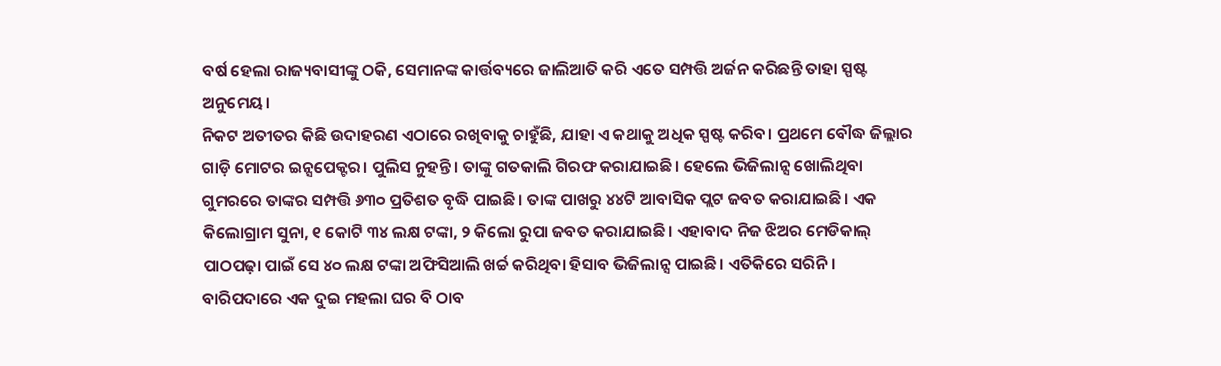ବର୍ଷ ହେଲା ରାଜ୍ୟବାସୀଙ୍କୁ ଠକି, ସେମାନଙ୍କ କାର୍ତ୍ତବ୍ୟରେ ଜାଲିଆତି କରି ଏତେ ସମ୍ପତ୍ତି ଅର୍ଜନ କରିଛନ୍ତି ତାହା ସ୍ପଷ୍ଟ ଅନୁମେୟ।
ନିକଟ ଅତୀତର କିଛି ଉଦାହରଣ ଏଠାରେ ରଖିବାକୁ ଚାହୁଁଛି, ଯାହା ଏ କଥାକୁ ଅଧିକ ସ୍ପଷ୍ଟ କରିବ। ପ୍ରଥମେ ବୌଦ୍ଧ ଜିଲ୍ଲାର ଗାଡ଼ି ମୋଟର ଇନ୍ସପେକ୍ଟର। ପୁଲିସ ନୁହନ୍ତି। ତାଙ୍କୁ ଗତକାଲି ଗିରଫ କରାଯାଇଛି। ହେଲେ ଭିଜିଲାନ୍ସ ଖୋଲିଥିବା ଗୁମରରେ ତାଙ୍କର ସମ୍ପତ୍ତି ୬୩୦ ପ୍ରତିଶତ ବୃଦ୍ଧି ପାଇଛି। ତାଙ୍କ ପାଖରୁ ୪୪ଟି ଆବାସିକ ପ୍ଲଟ ଜବତ କରାଯାଇଛି। ଏକ କିଲୋଗ୍ରାମ ସୁନା, ୧ କୋଟି ୩୪ ଲକ୍ଷ ଟଙ୍କା, ୨ କିଲୋ ରୁପା ଜବତ କରାଯାଇଛି। ଏହାବାଦ ନିଜ ଝିଅର ମେଡିକାଲ୍ ପାଠପଢ଼ା ପାଇଁ ସେ ୪୦ ଲକ୍ଷ ଟଙ୍କା ଅଫିସିଆଲି ଖର୍ଚ୍ଚ କରିଥିବା ହିସାବ ଭିଜିଲାନ୍ସ ପାଇଛି। ଏତିକିରେ ସରିନି। ବାରିପଦାରେ ଏକ ଦୁଇ ମହଲା ଘର ବି ଠାବ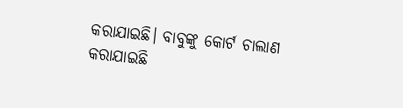କରାଯାଇଛି। ବାବୁଙ୍କୁ କୋର୍ଟ ଚାଲାଣ କରାଯାଇଛି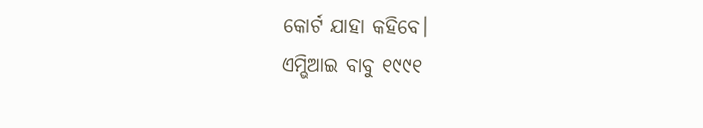କୋର୍ଟ ଯାହା କହିବେ।
ଏମ୍ଭିଆଇ ବାବୁ ୧୯୯୧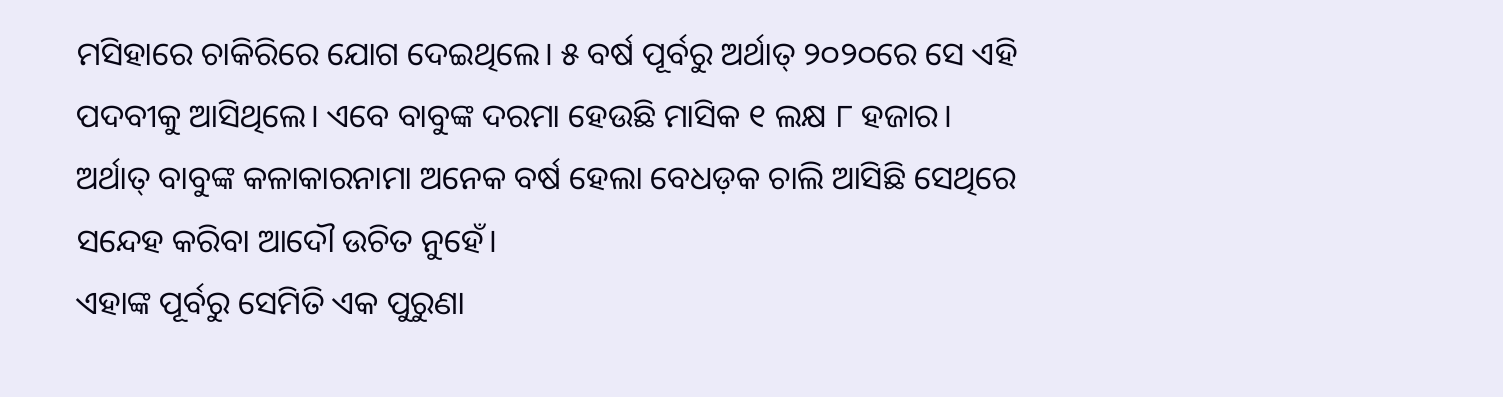ମସିହାରେ ଚାକିରିରେ ଯୋଗ ଦେଇଥିଲେ। ୫ ବର୍ଷ ପୂର୍ବରୁ ଅର୍ଥାତ୍ ୨୦୨୦ରେ ସେ ଏହି ପଦବୀକୁ ଆସିଥିଲେ। ଏବେ ବାବୁଙ୍କ ଦରମା ହେଉଛି ମାସିକ ୧ ଲକ୍ଷ ୮ ହଜାର। ଅର୍ଥାତ୍ ବାବୁଙ୍କ କଳାକାରନାମା ଅନେକ ବର୍ଷ ହେଲା ବେଧଡ଼କ ଚାଲି ଆସିଛି ସେଥିରେ ସନ୍ଦେହ କରିବା ଆଦୌ ଉଚିତ ନୁହେଁ।
ଏହାଙ୍କ ପୂର୍ବରୁ ସେମିତି ଏକ ପୁରୁଣା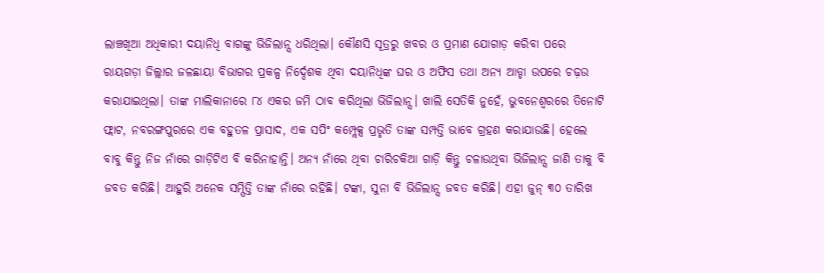ଲାଞ୍ଚଖିଆ ଅଧିକାରୀ ଦୟାନିଧି ବାଗଙ୍କୁ ଭିଜିଲାନ୍ସ ଧରିଥିଲା। କୌଣସି ସୂତ୍ରରୁ ଖବର ଓ ପ୍ରମାଣ ଯୋଗାଡ଼ କରିବା ପରେ ରାୟଗଡ଼ା ଜିଲ୍ଲାର ଜଳଛାୟା ବିଭାଗର ପ୍ରକଳ୍ପ ନିର୍ଦ୍ଦେଶକ ଥିବା ଦୟାନିଧିଙ୍କ ଘର ଓ ଅଫିସ ତଥା ଅନ୍ୟ ଆଡ୍ଡା ଉପରେ ଚଢ଼ଉ କରାଯାଇଥିଲା। ତାଙ୍କ ମାଲିକାନାରେ ୮୪ ଏକର ଜମି ଠାବ କରିଥିଲା ଭିଜିଲାନ୍ସ। ଖାଲି ସେତିକି ନୁହେଁ, ଭୁବନେଶ୍ୱରରେ ତିନୋଟି ଫ୍ଲାଟ, ନବରଙ୍ଗପୁରରେ ଏକ ବହୁତଳ ପ୍ରାସାଦ, ଏକ ସପିଂ କମ୍ପ୍ଲେକ୍ସ ପ୍ରଭୃତି ତାଙ୍କ ସମ୍ପତ୍ତି ଭାବେ ଗ୍ରହଣ କରାଯାଉଛି। ହେଲେ ବାବୁ କିନ୍ତୁ ନିଜ ନାଁରେ ଗାଡ଼ିଟିଏ ବି କରିନାହାନ୍ତି। ଅନ୍ୟ ନାଁରେ ଥିବା ଚାରିଚକିଆ ଗାଡ଼ି କିନ୍ତୁ ଚଳାଉଥିବା ଭିଜିଲାନ୍ସ ଜାଣି ତାକୁ ବି ଜବତ କରିଛି। ଆହୁରି ଅନେକ ସମ୍ପିତ୍ତି ତାଙ୍କ ନାଁରେ ରହିଛି। ଟଙ୍କା, ସୁନା ବି ଭିଜିଲାନ୍ସ ଜବତ କରିଛି। ଏହା ଜୁନ୍ ୩୦ ତାରିଖ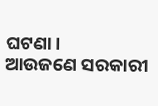ଘଟଣା।
ଆଉଜଣେ ସରକାରୀ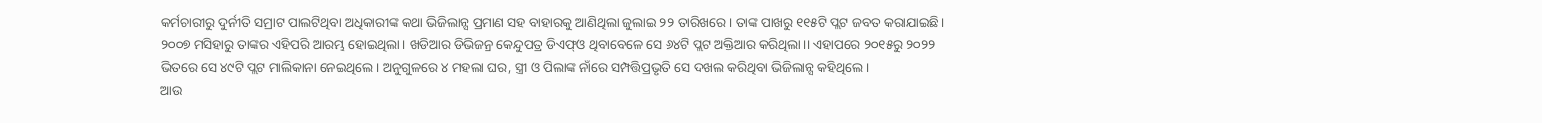କର୍ମଚାରୀରୁ ଦୁର୍ନୀତି ସମ୍ରାଟ ପାଲଟିଥିବା ଅଧିକାରୀଙ୍କ କଥା ଭିଜିଲାନ୍ସ ପ୍ରମାଣ ସହ ବାହାରକୁ ଆଣିଥିଲା ଜୁଲାଇ ୨୨ ତାରିଖରେ। ତାଙ୍କ ପାଖରୁ ୧୧୫ଟି ପ୍ଲଟ ଜବତ କରାଯାଇଛି। ୨୦୦୭ ମସିହାରୁ ତାଙ୍କର ଏହିପରି ଆରମ୍ଭ ହୋଇଥିଲା। ଖଡିଆର ଡିଭିଜନ୍ର କେନ୍ଦୁପତ୍ର ଡିଏଫ୍ଓ ଥିବାବେଳେ ସେ ୬୪ଟି ପ୍ଲଟ ଅକ୍ତିଆର କରିଥିଲା।। ଏହାପରେ ୨୦୧୫ରୁ ୨୦୨୨ ଭିତରେ ସେ ୪୯ଟି ପ୍ଲଟ ମାଲିକାନା ନେଇଥିଲେ। ଅନୁଗୁଳରେ ୪ ମହଲା ଘର, ସ୍ତ୍ରୀ ଓ ପିଲାଙ୍କ ନାଁରେ ସମ୍ପତ୍ତିପ୍ରଭୃତି ସେ ଦଖଲ କରିଥିବା ଭିଜିଲାନ୍ସ କହିଥିଲେ।
ଆଉ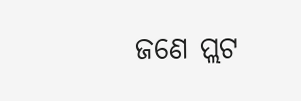ଜଣେ ପ୍ଲଟ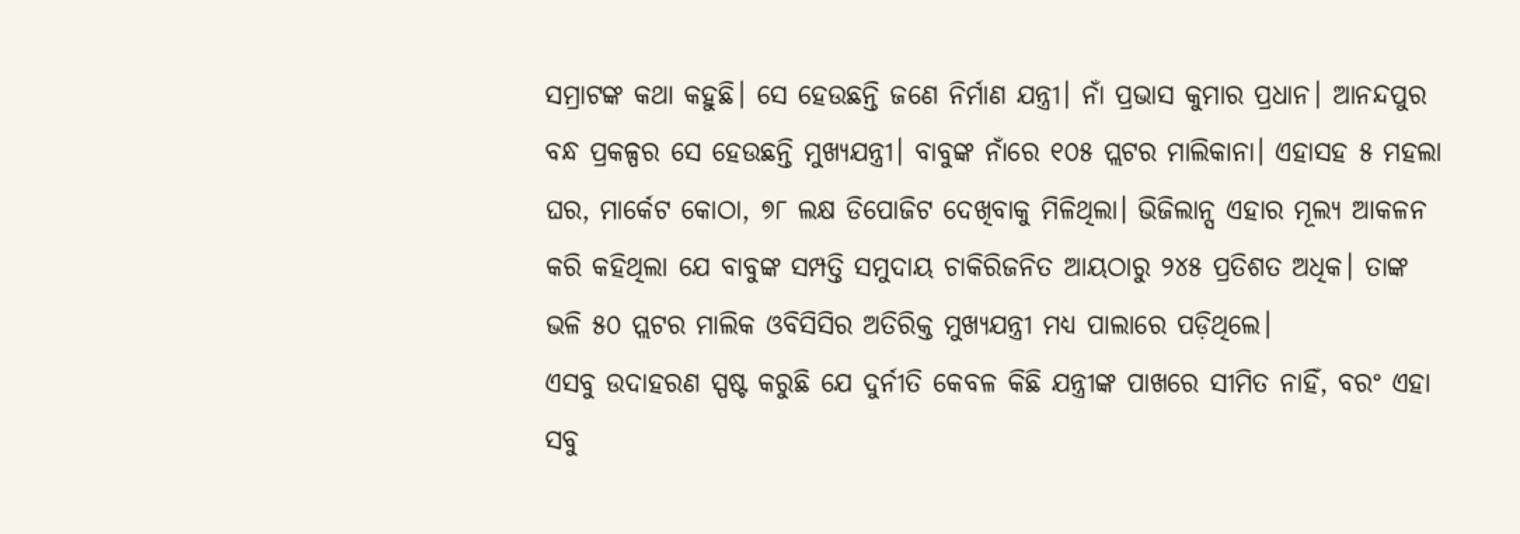ସମ୍ରାଟଙ୍କ କଥା କହୁଛି। ସେ ହେଉଛନ୍ତି ଜଣେ ନିର୍ମାଣ ଯନ୍ତ୍ରୀ। ନାଁ ପ୍ରଭାସ କୁମାର ପ୍ରଧାନ। ଆନନ୍ଦପୁର ବନ୍ଧ ପ୍ରକଳ୍ପର ସେ ହେଉଛନ୍ତି ମୁଖ୍ୟଯନ୍ତ୍ରୀ। ବାବୁଙ୍କ ନାଁରେ ୧୦୫ ପ୍ଲଟର ମାଲିକାନା। ଏହାସହ ୫ ମହଲା ଘର, ମାର୍କେଟ କୋଠା, ୭୮ ଲକ୍ଷ ଡିପୋଜିଟ ଦେଖିବାକୁ ମିଳିଥିଲା। ଭିଜିଲାନ୍ସ ଏହାର ମୂଲ୍ୟ ଆକଳନ କରି କହିଥିଲା ଯେ ବାବୁଙ୍କ ସମ୍ପତ୍ତି ସମୁଦାୟ ଚାକିରିଜନିତ ଆୟଠାରୁ ୨୪୫ ପ୍ରତିଶତ ଅଧିକ। ତାଙ୍କ ଭଳି ୫୦ ପ୍ଲଟର ମାଲିକ ଓବିସିସିର ଅତିରିକ୍ତ ମୁଖ୍ୟଯନ୍ତ୍ରୀ ମଧ୍ୟ ପାଲାରେ ପଡ଼ିଥିଲେ।
ଏସବୁ ଉଦାହରଣ ସ୍ପଷ୍ଟ କରୁଛି ଯେ ଦୁର୍ନୀତି କେବଳ କିଛି ଯନ୍ତ୍ରୀଙ୍କ ପାଖରେ ସୀମିତ ନାହିଁ, ବରଂ ଏହା ସବୁ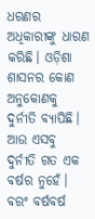ଧରଣର ଅଧିକାରୀଙ୍କୁ ଧାରଣ କରିଛି। ଓଡ଼ିଶା ଶାସନର କୋଣ ଅନୁକୋଣକୁ ଦୁର୍ନୀତି ବ୍ୟାପିଛି। ଆଉ ଏସବୁ ଦୁର୍ନୀତି ଗତ ଏକ ବର୍ଷର ନୁହେଁ। ବରଂ ବର୍ଷବର୍ଷ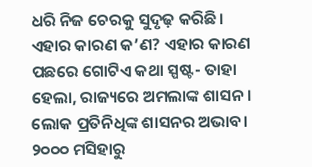ଧରି ନିଜ ଚେରକୁ ସୁଦୃଢ଼ କରିଛି।
ଏହାର କାରଣ କ’ଣ? ଏହାର କାରଣ ପଛରେ ଗୋଟିଏ କଥା ସ୍ପଷ୍ଟ- ତାହା ହେଲା, ରାଜ୍ୟରେ ଅମଲାଙ୍କ ଶାସନ। ଲୋକ ପ୍ରତିନିଧିଙ୍କ ଶାସନର ଅଭାବ। ୨୦୦୦ ମସିହାରୁ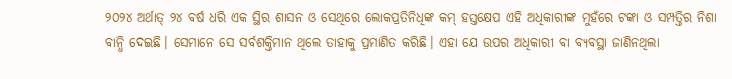୨୦୨୪ ଅର୍ଥାତ୍ ୨୪ ବର୍ଷ ଧରି ଏକ ସ୍ଥିର ଶାସନ ଓ ସେଥିରେ ଲୋକପ୍ରତିନିଧିଙ୍କ କମ୍ ହସ୍ତକ୍ଷେପ ଏହି ଅଧିକାରୀଙ୍କ ମୁହଁରେ ଟଙ୍କା ଓ ସମ୍ପତ୍ତିର ନିଶା ବାନ୍ଧି ଦେଇଛି। ସେମାନେ ସେ ସର୍ବଶକ୍ତିମାନ ଥିଲେ ତାହାକୁ ପ୍ରମାଣିତ କରିଛି। ଏହା ଯେ ଉପର ଅଧିକାରୀ ବା ବ୍ୟବସ୍ଥା ଜାଣିନଥିଲା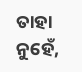ତାହା ନୁହେଁ,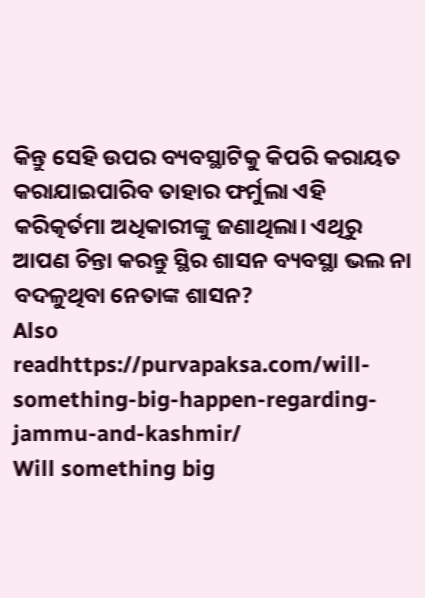କିନ୍ତୁ ସେହି ଉପର ବ୍ୟବସ୍ଥାଟିକୁ କିପରି କରାୟତ କରାଯାଇପାରିବ ତାହାର ଫର୍ମୁଲା ଏହି କରିତ୍କର୍ତମା ଅଧିକାରୀଙ୍କୁ ଜଣାଥିଲା। ଏଥିରୁ ଆପଣ ଚିନ୍ତା କରନ୍ତୁ ସ୍ଥିର ଶାସନ ବ୍ୟବସ୍ଥା ଭଲ ନା ବଦଳୁଥିବା ନେତାଙ୍କ ଶାସନ?
Also readhttps://purvapaksa.com/will-something-big-happen-regarding-jammu-and-kashmir/
Will something big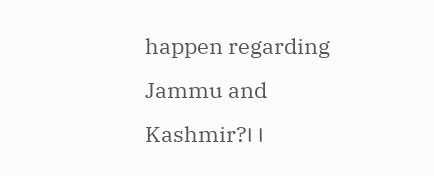happen regarding Jammu and Kashmir?।।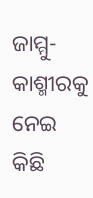ଜାମ୍ମୁ-କାଶ୍ମୀରକୁ ନେଇ କିଛି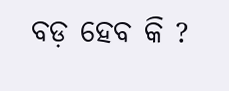ବଡ଼ ହେବ କି ?